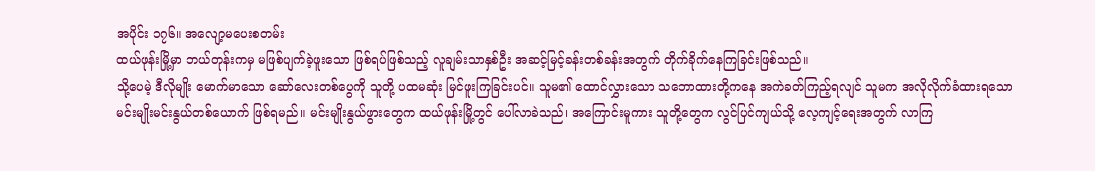အပိုင်း ၁၇၆။ အလျော့မပေးစတမ်း
ထယ်ဖုန်းမြို့မှာ ဘယ်တုန်းကမှ မဖြစ်ပျက်ခဲ့ဖူးသော ဖြစ်ရပ်ဖြစ်သည့် လူချမ်းသာနှစ်ဦး အဆင့်မြင့်ခန်းတစ်ခန်းအတွက် တိုက်ခိုက်နေကြခြင်းဖြစ်သည်။
သို့ပေမဲ့ ဒီလိုမျိုး မောက်မာသော ဆော်လေးတစ်ပွေကို သူတို့ ပထမဆုံး မြင်ဖူးကြခြင်းပင်။ သူမ၏ ထောင်လွှားသော သဘောထားတို့ကနေ အကဲခတ်ကြည့်ရလျင် သူမက အလိုလိုက်ခံထားရသော မင်းမျိုးမင်းနွယ်တစ်ယောက် ဖြစ်ရမည်။ မင်းမျိုးနွယ်ဖွားတွေက ထယ်ဖုန်းမြို့တွင် ပေါ်လာခဲသည်၊ အကြောင်းမူကား သူတို့တွေက လွင်ပြင်ကျယ်သို့ လေ့ကျင့်ရေးအတွက် လာကြ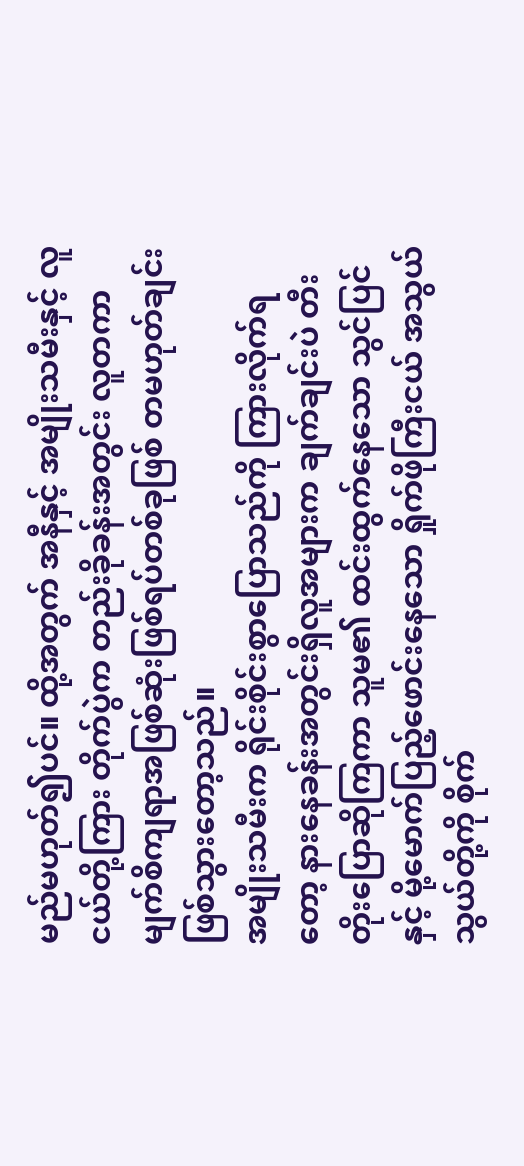မည်မဟုတ်၍ပင်။ ထို့အတွက် အနီနှင့် အမျိုးသမီးနှင့် လူငယ်တို့ကြား တိုက်ပွဲက တည်းခိုခန်းအတွင်း လူတကာ မျက်စိကျရာအဖြစ်ဆုံးဖြစ်ရပ်တစ်ခုဖြစ် တမဟုတ်ချင်း ဖြစ်သွားတော့သည်။
အမျိုးသမီးက ရိုင်းစိုင်းစွာပြောသည်ကို ကြားလိုက်ရတော့ နားနေခန်းအတွင်းရှိလူအများက ချက်ချင်းပဲ တီးတိုးပြောဆိုကြကာ သူမ၏ ထင်းထွက်နေသော သွင်ပြင်နှင့် မို့မောက်ပြည့်ဖောင်းနေသော ရှိုက်ဖိုကြီးငယ် အသွယ်သွယ်တို့ကို စိုက်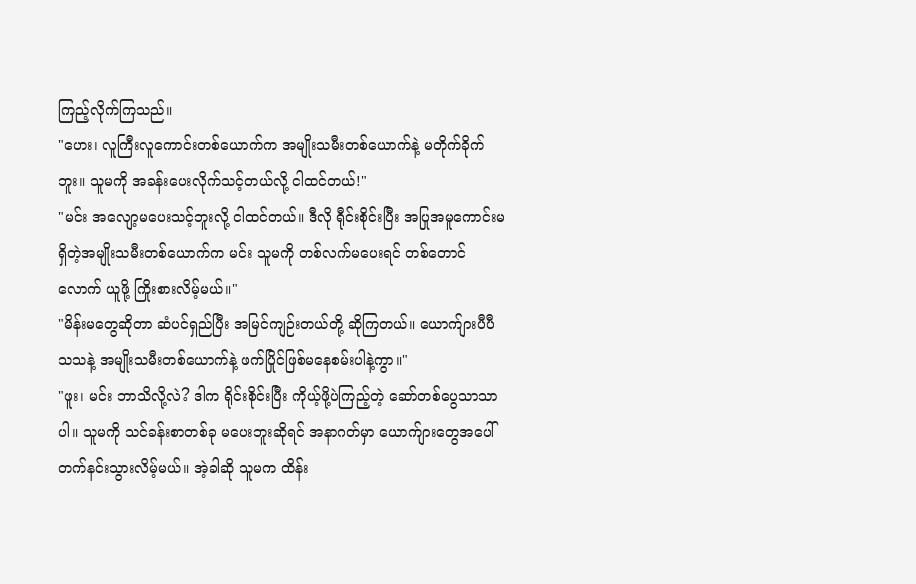ကြည့်လိုက်ကြသည်။
"ဟေး၊ လူကြီးလူကောင်းတစ်ယောက်က အမျိုးသမီးတစ်ယောက်နဲ့ မတိုက်ခိုက်ဘူး။ သူမကို အခန်းပေးလိုက်သင့်တယ်လို့ ငါထင်တယ်!"
"မင်း အလျော့မပေးသင့်ဘူးလို့ ငါထင်တယ်။ ဒီလို ရီုင်းစိုင်းပြီး အပြုအမူကောင်းမရှိတဲ့အမျိုးသမီးတစ်ယောက်က မင်း သူမကို တစ်လက်မပေးရင် တစ်တောင်လောက် ယူဖို့ ကြိုးစားလိမ့်မယ်။"
"မိန်းမတွေဆိုတာ ဆံပင်ရှည်ပြီး အမြင်ကျဉ်းတယ်တို့ ဆိုကြတယ်။ ယောက်ျားပီပီသသနဲ့ အမျိုးသမီးတစ်ယောက်နဲ့ ဖက်ပြိုင်ဖြစ်မနေစမ်းပါနဲ့ကွာ။"
"ဖူး၊ မင်း ဘာသိလို့လဲ? ဒါက ရိုင်းစိုင်းပြီး ကိုယ့်ဖို့ပဲကြည့်တဲ့ ဆော်တစ်ပွေသာသာပါ။ သူမကို သင်ခန်းစာတစ်ခု မပေးဘူးဆိုရင် အနာဂတ်မှာ ယောက်ျားတွေအပေါ် တက်နင်းသွားလိမ့်မယ်။ အဲ့ခါဆို သူမက ထိန်း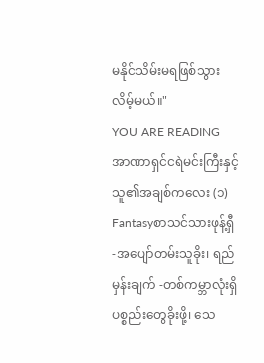မနိုင်သိမ်းမရဖြစ်သွားလိမ့်မယ်။"
YOU ARE READING
အာဏာရှင်ငရဲမင်းကြီးနှင့် သူ၏အချစ်ကလေး (၁)
Fantasyစာသင်သားဖုန့်ရှီ -အပျော်တမ်းသူခိုး၊ ရည်မှန်းချက် -တစ်ကမ္ဘာလုံးရှိ ပစ္စည်းတွေခိုးဖို့၊ သေ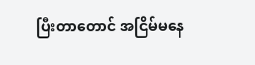ပြီးတာတောင် အငြိမ်မနေ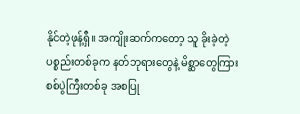နိုင်တဲ့ဖုန့်ရှီ။ အကျိုးဆက်ကတော့ သူ ခိုးခဲ့တဲ့ပစ္စည်းတစ်ခုက နတ်ဘုရားတွေနဲ့ မိစ္ဆာတွေကြား စစ်ပွဲကြီးတစ်ခု အစပြု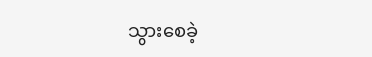သွားစေခဲ့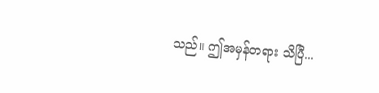သည်။ ဤအမှန်တရား သိပြီ...